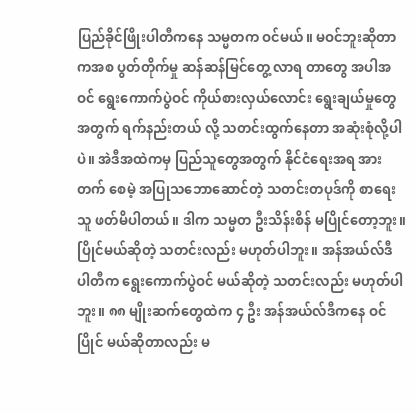ပြည်ခိုင်ဖြိုးပါတီကနေ သမ္မတက ဝင်မယ်။ မဝင်ဘူးဆိုတာကအစ ပွတ်တိုက်မှု ဆန်ဆန်မြင်တွေ့ လာရ တာတွေ အပါအဝင် ရွေးကောက်ပွဲဝင် ကိုယ်စားလှယ်လောင်း ရွေးချယ်မှုတွေအတွက် ရက်နည်းတယ် လို့ သတင်းထွက်နေတာ အဆုံးစုံလို့ပါပဲ။ အဲဒီအထဲကမှ ပြည်သူတွေအတွက် နိုင်ငံရေးအရ အားတက် စေမဲ့ အပြုသဘောဆောင်တဲ့ သတင်းတပုဒ်ကို စာရေးသူ ဖတ်မိပါတယ်။ ဒါက သမ္မတ ဦးသိန်းစိန် မပြိုင်တော့ဘူး။ ပြိုင်မယ်ဆိုတဲ့ သတင်းလည်း မဟုတ်ပါဘူး။ အန်အယ်လ်ဒီ ပါတီက ရွေးကောက်ပွဲဝင် မယ်ဆိုတဲ့ သတင်းလည်း မဟုတ်ပါဘူး။ ၈၈ မျိုးဆက်တွေထဲက ၄ ဦး အန်အယ်လ်ဒီကနေ ဝင်ပြိုင် မယ်ဆိုတာလည်း မ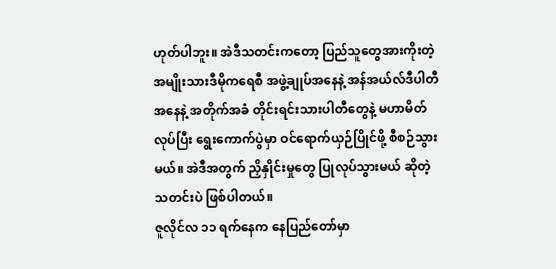ဟုတ်ပါဘူး။ အဲဒီသတင်းကတော့ ပြည်သူတွေအားကိုးတဲ့ အမျိုးသားဒီမိုကရေစီ အဖွဲ့ချုပ်အနေနဲ့ အန်အယ်လ်ဒီပါတီအနေနဲ့ အတိုက်အခံ တိုင်းရင်းသားပါတီတွေနဲ့ မဟာမိတ်လုပ်ပြီး ရွေးကောက်ပွဲမှာ ဝင်ရောက်ယှဉ်ပြိုင်ဖို့ စီစဉ်သွားမယ်။ အဲဒီအတွက် ညှိနှိုင်းမှုတွေ ပြုလုပ်သွားမယ် ဆိုတဲ့ သတင်းပဲ ဖြစ်ပါတယ်။
ဇူလိုင်လ ၁၁ ရက်နေက နေပြည်တော်မှာ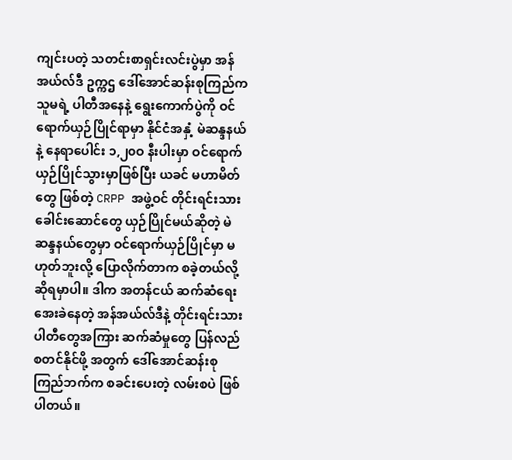ကျင်းပတဲ့ သတင်းစာရှင်းလင်းပွဲမှာ အန်အယ်လ်ဒီ ဥက္ကဌ ဒေါ်အောင်ဆန်းစုကြည်က သူမရဲ့ ပါတီအနေနဲ့ ရွေးကောက်ပွဲကို ဝင်ရောက်ယှဉ်ပြိုင်ရာမှာ နိုင်ငံအနှံ့ မဲဆန္ဒနယ်နဲ့ နေရာပေါင်း ၁,၂၀ဝ နီးပါးမှာ ဝင်ရောက်ယှဉ်ပြိုင်သွားမှာဖြစ်ပြီး ယခင် မဟာမိတ်တွေ ဖြစ်တဲ့ CRPP အဖွဲ့ဝင် တိုင်းရင်းသားခေါင်းဆောင်တွေ ယှဉ်ပြိုင်မယ်ဆိုတဲ့ မဲဆန္ဒနယ်တွေမှာ ဝင်ရောက်ယှဉ်ပြိုင်မှာ မဟုတ်ဘူးလို့ ပြောလိုက်တာက စခဲ့တယ်လို့ ဆိုရမှာပါ။ ဒါက အတန်ငယ် ဆက်ဆံရေးအေးခဲနေတဲ့ အန်အယ်လ်ဒီနဲ့ တိုင်းရင်းသားပါတီတွေအကြား ဆက်ဆံမှုတွေ ပြန်လည်စတင်နိုင်ဖို့ အတွက် ဒေါ်အောင်ဆန်းစုကြည်ဘက်က စခင်းပေးတဲ့ လမ်းစပဲ ဖြစ်ပါတယ်။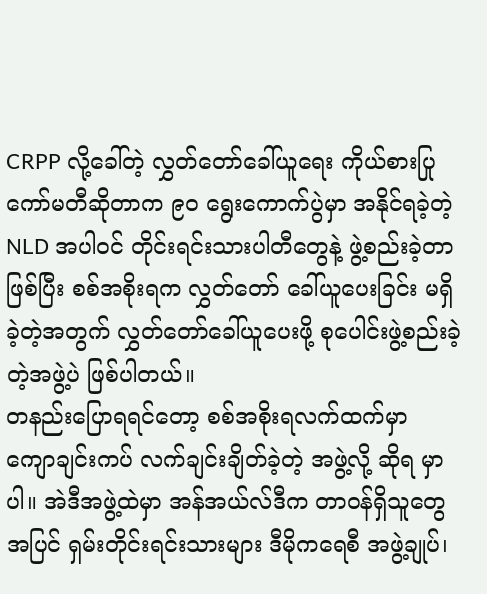CRPP လို့ခေါ်တဲ့ လွှတ်တော်ခေါ်ယူရေး ကိုယ်စားပြုကော်မတီဆိုတာက ၉၀ ရွေးကောက်ပွဲမှာ အနိုင်ရခဲ့တဲ့ NLD အပါဝင် တိုင်းရင်းသားပါတီတွေနဲ့ ဖွဲ့စည်းခဲ့တာဖြစ်ပြီး စစ်အစိုးရက လွှတ်တော် ခေါ်ယူပေးခြင်း မရှိခဲ့တဲ့အတွက် လွှတ်တော်ခေါ်ယူပေးဖို့ စုပေါင်းဖွဲ့စည်းခဲ့တဲ့အဖွဲ့ပဲ ဖြစ်ပါတယ်။
တနည်းပြောရရင်တော့ စစ်အစိုးရလက်ထက်မှာ ကျောချင်းကပ် လက်ချင်းချိတ်ခဲ့တဲ့ အဖွဲ့လို့ ဆိုရ မှာပါ။ အဲဒီအဖွဲ့ထဲမှာ အန်အယ်လ်ဒီက တာဝန်ရှိသူတွေအပြင် ရှမ်းတိုင်းရင်းသားများ ဒီမိုကရေစီ အဖွဲ့ချုပ်၊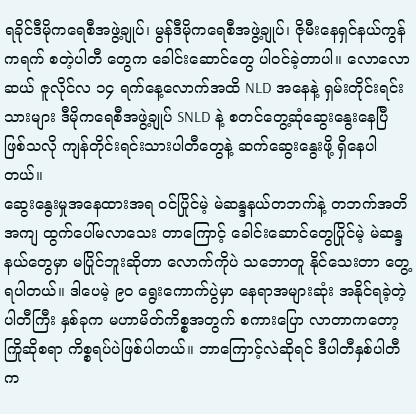ရခိုင်ဒီမိုကရေစီအဖွဲ့ချုပ်၊ မွန်ဒီမိုကရေစီအဖွဲ့ချုပ်၊ ဇိုမီးနေရှင်နယ်ကွန်ကရက် စတဲ့ပါတီ တွေက ခေါင်းဆောင်တွေ ပါဝင်ခဲ့တာပါ။ လောလောဆယ် ဇူလိုင်လ ၁၄ ရက်နေ့လောက်အထိ NLD အနေနဲ့ ရှမ်းတိုင်းရင်းသားများ ဒီမိုကရေစီအဖွဲ့ချုပ် SNLD နဲ့ စတင်တွေ့ဆုံဆွေးနွေးနေပြီ ဖြစ်သလို ကျန်တိုင်းရင်းသားပါတီတွေနဲ့ ဆက်ဆွေးနွေးဖို့ ရှိနေပါတယ်။
ဆွေးနွေးမှုအနေထားအရ ဝင်ပြိုင်မဲ့ မဲဆန္ဒနယ်တဘက်နဲ့ တဘက်အတိအကျ ထွက်ပေါ်မလာသေး တာကြောင့် ခေါင်းဆောင်တွေပြိုင်မဲ့ မဲဆန္ဒနယ်တွေမှာ မပြိုင်ဘူးဆိုတာ လောက်ကိုပဲ သဘောတူ နိုင်သေးတာ တွေ့ရပါတယ်။ ဒါပေမဲ့ ၉၀ ရွေးကောက်ပွဲမှာ နေရာအများဆုံး အနိုင်ရခဲ့တဲ့ ပါတီကြီး နှစ်ခုက မဟာမိတ်ကိစ္စအတွက် စကားပြော လာတာကတော့ ကြိုဆိုစရာ ကိစ္စရပ်ပဲဖြစ်ပါတယ်။ ဘာကြောင့်လဲဆိုရင် ဒီပါတီနှစ်ပါတီက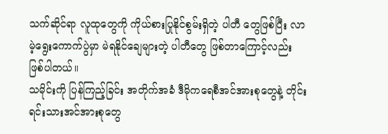သက်ဆိုင်ရာ လူထုတွေကို ကိုယ်စားပြုနိုင်စွမ်းရှိတဲ့ ပါတီ တွေဖြစ်ပြီး လာမဲ့ရွေးကောက်ပွဲမှာ မဲရနိုင်ချေများတဲ့ ပါတီတွေ ဖြစ်တာကြောင့်လည်း ဖြစ်ပါတယ်။
သမိုင်းကို ပြန်ကြည့်ခြင်း အတိုက်အခံ ဒီမိုကရေစီအင်အားစုတွေနဲ့ တိုင်းရင်းသားအင်အားစုတွေ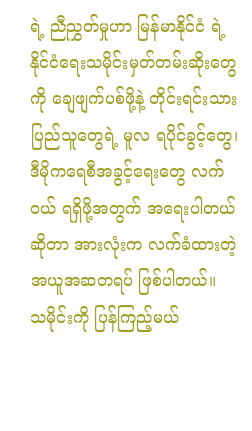ရဲ့ ညီညွှတ်မှုဟာ မြန်မာနိုင်ငံ ရဲ့ နိုင်ငံရေးသမိုင်းမှတ်တမ်းဆိုးတွေကို ချေဖျက်ပစ်ဖို့နဲ့ တိုင်းရင်းသားပြည်သူတွေရဲ့ မူလ ရပိုင်ခွင့်တွေ၊ ဒီမိုကရေစီအခွင့်ရေးတွေ လက်ဝယ် ရရှိဖို့အတွက် အရေးပါတယ်ဆိုတာ အားလုံးက လက်ခံထားတဲ့ အယူအဆတရပ် ဖြစ်ပါတယ်။
သမိုင်းကို ပြန်ကြည့်မယ်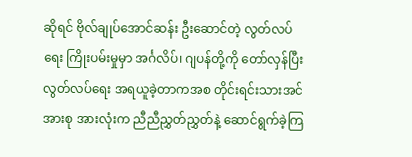ဆိုရင် ဗိုလ်ချုပ်အောင်ဆန်း ဦးဆောင်တဲ့ လွတ်လပ်ရေး ကြိုးပမ်းမှုမှာ အင်္ဂလိပ်၊ ဂျပန်တို့ကို တော်လှန်ပြီး လွတ်လပ်ရေး အရယူခဲ့တာကအစ တိုင်းရင်းသားအင်အားစု အားလုံးက ညီညီညွှတ်ညွှတ်နဲ့ ဆောင်ရွက်ခဲ့ကြ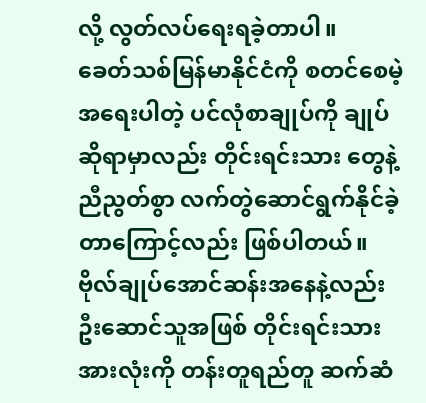လို့ လွတ်လပ်ရေးရခဲ့တာပါ။
ခေတ်သစ်မြန်မာနိုင်ငံကို စတင်စေမဲ့ အရေးပါတဲ့ ပင်လုံစာချုပ်ကို ချုပ်ဆိုရာမှာလည်း တိုင်းရင်းသား တွေနဲ့ ညီညွတ်စွာ လက်တွဲဆောင်ရွက်နိုင်ခဲ့တာကြောင့်လည်း ဖြစ်ပါတယ်။ ဗိုလ်ချုပ်အောင်ဆန်းအနေနဲ့လည်း ဦးဆောင်သူအဖြစ် တိုင်းရင်းသားအားလုံးကို တန်းတူရည်တူ ဆက်ဆံ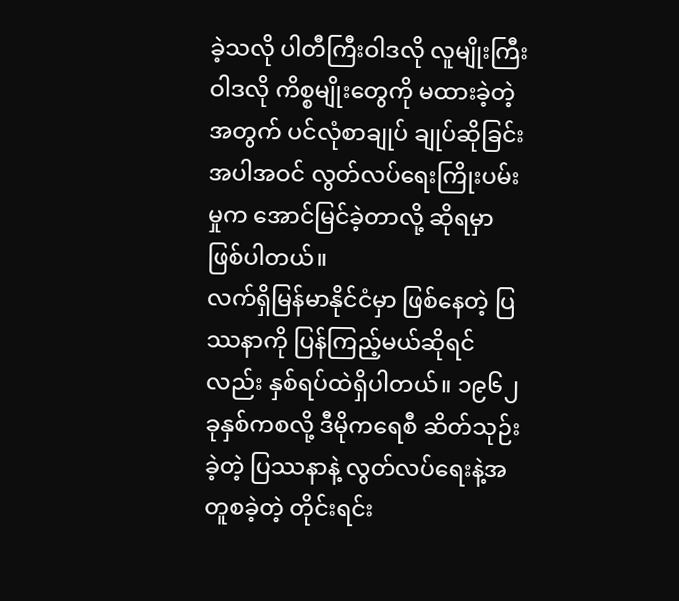ခဲ့သလို ပါတီကြီးဝါဒလို လူမျိုးကြီးဝါဒလို ကိစ္စမျိုးတွေကို မထားခဲ့တဲ့အတွက် ပင်လုံစာချုပ် ချုပ်ဆိုခြင်းအပါအဝင် လွတ်လပ်ရေးကြိုးပမ်းမှုက အောင်မြင်ခဲ့တာလို့ ဆိုရမှာဖြစ်ပါတယ်။
လက်ရှိမြန်မာနိုင်ငံမှာ ဖြစ်နေတဲ့ ပြဿနာကို ပြန်ကြည့်မယ်ဆိုရင်လည်း နှစ်ရပ်ထဲရှိပါတယ်။ ၁၉၆၂ ခုနှစ်ကစလို့ ဒီမိုကရေစီ ဆိတ်သုဉ်းခဲ့တဲ့ ပြဿနာနဲ့ လွတ်လပ်ရေးနဲ့အတူစခဲ့တဲ့ တိုင်းရင်း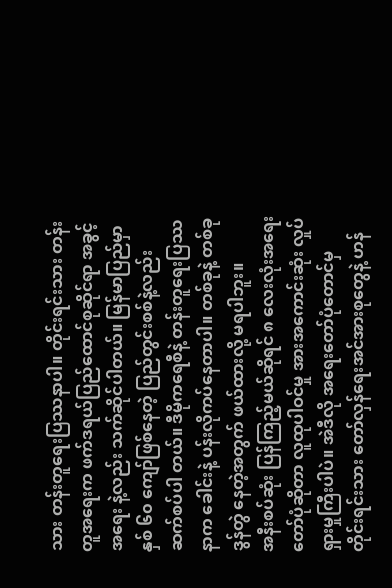သား တန်းတူရေးပြဿနာပါ။ တိုင်းရင်းသား တန်းတူအရေးက ဖက်ဒရယ်ပြည်ထောင်စုဆိုင်ရာ အခွင့်အရေး နဲ့လည်း သက်ဆိုင်ပါတယ်။ မြန်မာပြည်မှာ နှစ် ၆၀ ကျော်ဖြစ်နေတဲ့ ပြည်တွင်းစစ်နဲ့လည်း ဆက်စပ်ပါ တယ်။ ဒီမိုကရေစီနဲ့ တန်းတူရေးပြဿနာက ခေါင်းနဲ့ ပန်းလိုကပ်နေတာပါ။ တစ်ခုနဲ့ တစ်ခု ဒွန်တွဲ နေတဲ့အတွက် ဖယ်ထားလို့ မရပါဘူး။
အနီးစပ်ဆုံး ပြန်ကြည့်မယ်ဆိုရင် ၈ လေးလုံးအရေးတော်ပုံဆိုတာ လူထုပါဝင်မှု အားအကောင်းဆုံး လှုပ်ရှားမှုကြီးပါပဲ။ အဲဒီလို အရေးတော်ပုံတောင်မှ တိုင်းရင်းသား တော်လှန်ရေးအင်အားစုတွေနဲ့ ဟန်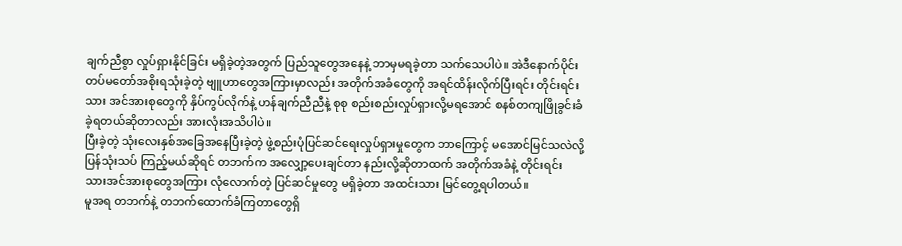ချက်ညီစွာ လှုပ်ရှားနိုင်ခြင်း မရှိခဲ့တဲ့အတွက် ပြည်သူတွေအနေနဲ့ ဘာမှမရခဲ့တာ သက်သေပါပဲ။ အဲဒီနောက်ပိုင်း တပ်မတော်အစိုးရသုံးခဲ့တဲ့ ဗျူဟာတွေအကြားမှာလည်း အတိုက်အခံတွေကို အရင်ထိန်းလိုက်ပြီးရင်း တိုင်းရင်းသား အင်အားစုတွေကို နှိပ်ကွပ်လိုက်နဲ့ ဟန်ချက်ညီညီနဲ့ စုစု စည်းစည်းလှုပ်ရှားလို့မရအောင် စနစ်တကျဖြိုခွင်းခံခဲ့ရတယ်ဆိုတာလည်း အားလုံးအသိပါပဲ။
ပြီးခဲ့တဲ့ သုံးလေးနှစ်အခြေအနေပြီးခဲ့တဲ့ ဖွဲ့စည်းပုံပြင်ဆင်ရေးလှုပ်ရှားမှုတွေက ဘာကြောင့် မအောင်မြင်သလဲလို့ ပြန်သုံးသပ် ကြည့်မယ်ဆိုရင် တဘက်က အလျှော့ပေးချင်တာ နည်းလို့ဆိုတာထက် အတိုက်အခံနဲ့ တိုင်းရင်း သားအင်အားစုတွေအကြား လုံလောက်တဲ့ ပြင်ဆင်မှုတွေ မရှိခဲ့တာ အထင်းသား မြင်တွေ့ရပါတယ်။
မူအရ တဘက်နဲ့ တဘက်ထောက်ခံကြတာတွေရှိ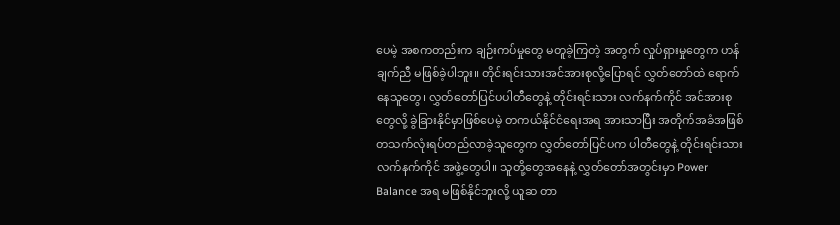ပေမဲ့ အစကတည်းက ချဉ်းကပ်မှုတွေ မတူခဲ့ကြတဲ့ အတွက် လှုပ်ရှားမှုတွေက ဟန်ချက်ညီ မဖြစ်ခဲ့ပါဘူး။ တိုင်းရင်းသားအင်အားစုလို့ပြောရင် လွှတ်တော်ထဲ ရောက်နေသူတွေ၊ လွှတ်တော်ပြင်ပပါတီတွေနဲ့ တိုင်းရင်းသား လက်နက်ကိုင် အင်အားစုတွေလို့ ခွဲခြားနိုင်မှာဖြစ်ပေမဲ့ တကယ်နိုင်ငံရေးအရ အားသာပြီး အတိုက်အခံအဖြစ် တသက်လုံးရပ်တည်လာခဲ့သူတွေက လွှတ်တော်ပြင်ပက ပါတီတွေနဲ့ တိုင်းရင်းသားလက်နက်ကိုင် အဖွဲ့တွေပါ။ သူတို့တွေအနေနဲ့ လွှတ်တော်အတွင်းမှာ Power Balance အရ မဖြစ်နိုင်ဘူးလို့ ယူဆ တာ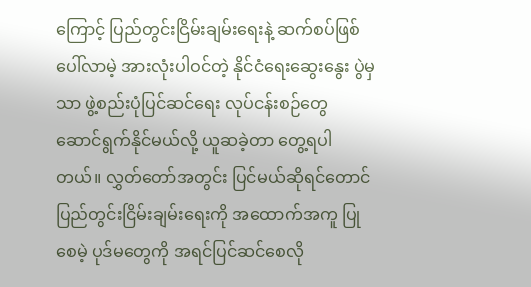ကြောင့် ပြည်တွင်းငြိမ်းချမ်းရေးနဲ့ ဆက်စပ်ဖြစ်ပေါ်လာမဲ့ အားလုံးပါဝင်တဲ့ နိုင်ငံရေးဆွေးနွေး ပွဲမှသာ ဖွဲ့စည်းပုံပြင်ဆင်ရေး လုပ်ငန်းစဉ်တွေ ဆောင်ရွက်နိုင်မယ်လို့ ယူဆခဲ့တာ တွေ့ရပါတယ်။ လွှတ်တော်အတွင်း ပြင်မယ်ဆိုရင်တောင် ပြည်တွင်းငြိမ်းချမ်းရေးကို အထောက်အကူ ပြုစေမဲ့ ပုဒ်မတွေကို အရင်ပြင်ဆင်စေလို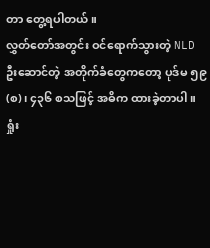တာ တွေ့ရပါတယ်။
လွှတ်တော်အတွင်း ဝင်ရောက်သွားတဲ့ NLD ဦးဆောင်တဲ့ အတိုက်ခံတွေကတော့ ပုဒ်မ ၅၉(စ)၊ ၄၃၆ စသဖြင့် အဓိက ထားခဲ့တာပါ။
ရှုံး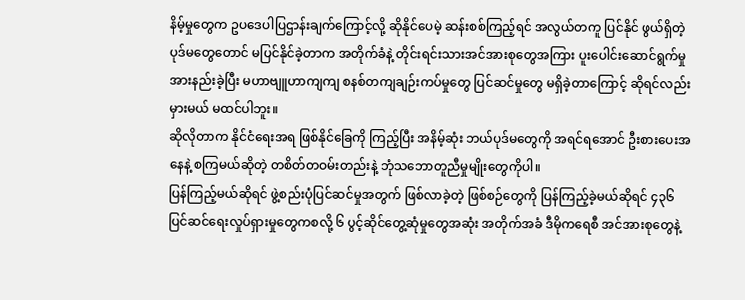နိမ့်မှုတွေက ဥပဒေပါပြဌာန်းချက်ကြောင့်လို့ ဆိုနိုင်ပေမဲ့ ဆန်းစစ်ကြည့်ရင် အလွယ်တကူ ပြင်နိုင် ဖွယ်ရှိတဲ့ ပုဒ်မတွေတောင် မပြင်နိုင်ခဲ့တာက အတိုက်ခံနဲ့ တိုင်းရင်းသားအင်အားစုတွေအကြား ပူးပေါင်းဆောင်ရွက်မှု အားနည်းခဲ့ပြီး မဟာဗျူဟာကျကျ စနစ်တကျချဉ်းကပ်မှုတွေ ပြင်ဆင်မှုတွေ မရှိခဲ့တာကြောင့် ဆိုရင်လည်းမှားမယ် မထင်ပါဘူး။
ဆိုလိုတာက နိုင်ငံရေးအရ ဖြစ်နိုင်ခြေကို ကြည့်ပြီး အနိမ့်ဆုံး ဘယ်ပုဒ်မတွေကို အရင်ရအောင် ဦးစားပေးအနေနဲ့ စကြမယ်ဆိုတဲ့ တစိတ်တဝမ်းတည်းနဲ့ ဘုံသဘောတူညီမှုမျိုးတွေကိုပါ။
ပြန်ကြည့်မယ်ဆိုရင် ဖွဲ့စည်းပုံပြင်ဆင်မှုအတွက် ဖြစ်လာခဲ့တဲ့ ဖြစ်စဉ်တွေကို ပြန်ကြည့်ခဲ့မယ်ဆိုရင် ၄၃၆ ပြင်ဆင်ရေးလှုပ်ရှားမှုတွေကစလို့ ၆ ပွင့်ဆိုင်တွေ့ဆုံမှုတွေအဆုံး အတိုက်အခံ ဒီမိုကရေစီ အင်အားစုတွေနဲ့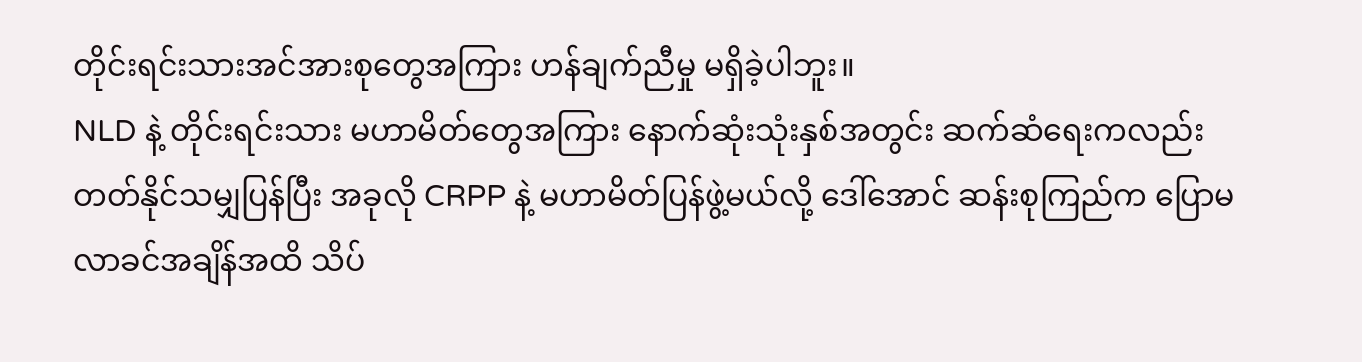တိုင်းရင်းသားအင်အားစုတွေအကြား ဟန်ချက်ညီမှု မရှိခဲ့ပါဘူး။
NLD နဲ့ တိုင်းရင်းသား မဟာမိတ်တွေအကြား နောက်ဆုံးသုံးနှစ်အတွင်း ဆက်ဆံရေးကလည်း တတ်နိုင်သမျှပြန်ပြီး အခုလို CRPP နဲ့ မဟာမိတ်ပြန်ဖွဲ့မယ်လို့ ဒေါ်အောင် ဆန်းစုကြည်က ပြောမလာခင်အချိန်အထိ သိပ်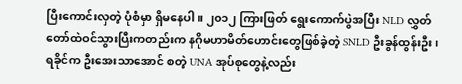ပြီးကောင်းလှတဲ့ ပုံစံမှာ ရှိမနေပါ။ ၂၀၁၂ ကြားဖြတ် ရွေးကောက်ပွဲအပြီး NLD လွှတ်တော်ထဲဝင်သွားပြီးကတည်းက နဂိုမဟာမိတ်ဟောင်းတွေဖြစ်ခဲ့တဲ့ SNLD ဦးခွန်ထွန်းဦး၊ ရခိုင်က ဦးအေးသာအောင် စတဲ့ UNA အုပ်စုတွေနဲ့လည်း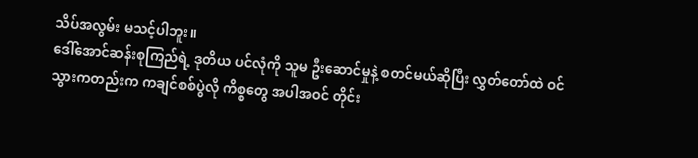သိပ်အလွမ်း မသင့်ပါဘူး။
ဒေါ်အောင်ဆန်းစုကြည်ရဲ့ ဒုတိယ ပင်လုံကို သူမ ဦးဆောင်မှုနဲ့ စတင်မယ်ဆိုပြီး လွှတ်တော်ထဲ ဝင်သွားကတည်းက ကချင်စစ်ပွဲလို ကိစ္စတွေ အပါအဝင် တိုင်း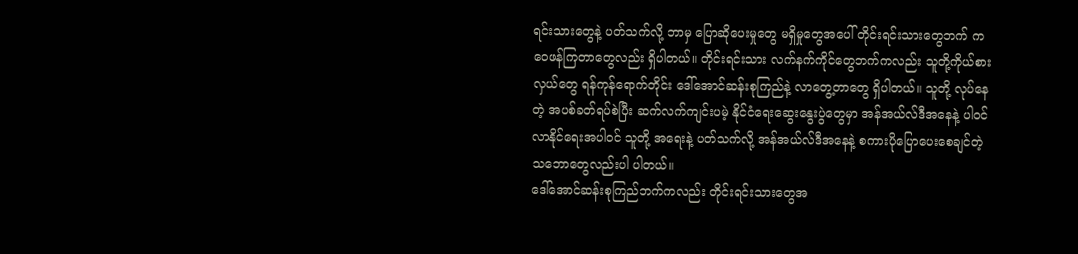ရင်းသားတွေနဲ့ ပတ်သက်လို့ ဘာမှ ပြောဆိုပေးမှုတွေ မရှိမှုတွေအပေါ် တိုင်းရင်းသားတွေဘက် က ဝေဖန်ကြတာတွေလည်း ရှိပါတယ်။ တိုင်းရင်းသား လက်နက်ကိုင်တွေဘက်ကလည်း သူတို့ကိုယ်စားလှယ်တွေ ရန်ကုန်ရောက်တိုင်း ဒေါ်အောင်ဆန်းစုကြည်နဲ့ လာတွေ့တာတွေ ရှိပါတယ်။ သူတို့ လုပ်နေတဲ့ အပစ်ခတ်ရပ်စဲပြီး ဆက်လက်ကျင်းပမဲ့ နိုင်ငံရေးဆွေးနွေးပွဲတွေမှာ အန်အယ်လ်ဒီအနေနဲ့ ပါဝင်လာနိုင်ရေးအပါဝင် သူတို့ အရေးနဲ့ ပတ်သက်လို့ အန်အယ်လ်ဒီအနေနဲ့ စကားပိုပြောပေးစေချင်တဲ့ သဘောတွေလည်းပါ ပါတယ်။
ဒေါ်အောင်ဆန်းစုကြည်ဘက်ကလည်း တိုင်းရင်းသားတွေအ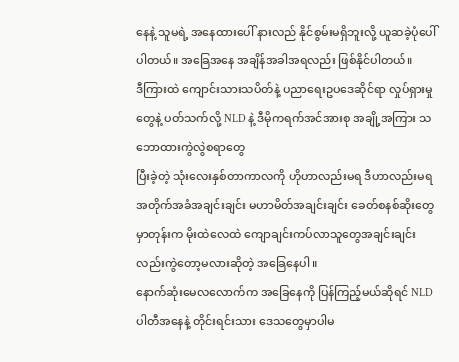နေနဲ့ သူမရဲ့ အနေထားပေါ် နားလည် နိုင်စွမ်းမရှိဘူးလို့ ယူဆခဲ့ပုံပေါ်ပါတယ်။ အခြေအနေ အချိန်အခါအရလည်း ဖြစ်နိုင်ပါတယ်။
ဒီကြားထဲ ကျောင်းသားသပိတ်နဲ့ ပညာရေးဥပဒေဆိုင်ရာ လှုပ်ရှားမှုတွေနဲ့ ပတ်သက်လို့ NLD နဲ့ ဒီမိုကရက်အင်အားစု အချို့အကြား သဘောထားကွဲလွဲစရာတွေ
ပြီးခဲ့တဲ့ သုံးလေးနှစ်တာကာလကို ဟိုဟာလည်းမရ ဒီဟာလည်းမရ အတိုက်အခံအချင်းချင်း မဟာမိတ်အချင်းချင်း ခေတ်စနစ်ဆိုးတွေမှာတုန်းက မိုးထဲလေထဲ ကျောချင်းကပ်လာသူတွေအချင်းချင်းလည်းကွဲတော့မလားဆိုတဲ့ အခြေနေပါ။
နောက်ဆုံးမေလလောက်က အခြေနေကို ပြန်ကြည့်မယ်ဆိုရင် NLD ပါတီအနေနဲ့ တိုင်းရင်းသား ဒေသတွေမှာပါမ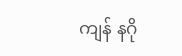ကျန် နဂို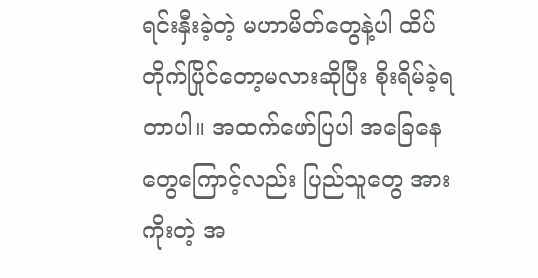ရင်းနှီးခဲ့တဲ့ မဟာမိတ်တွေနဲ့ပါ ထိပ်တိုက်ပြိုင်တော့မလားဆိုပြီး စိုးရိမ်ခဲ့ရ တာပါ။ အထက်ဖော်ပြပါ အခြေနေတွေကြောင့်လည်း ပြည်သူတွေ အားကိုးတဲ့ အ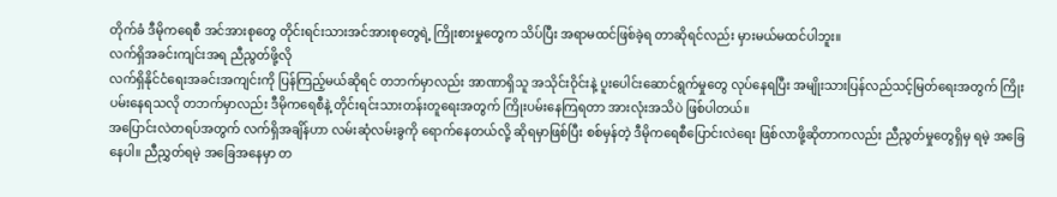တိုက်ခံ ဒီမိုကရေစီ အင်အားစုတွေ တိုင်းရင်းသားအင်အားစုတွေရဲ့ ကြိုးစားမှုတွေက သိပ်ပြီး အရာမထင်ဖြစ်ခဲ့ရ တာဆိုရင်လည်း မှားမယ်မထင်ပါဘူး။
လက်ရှိအခင်းကျင်းအရ ညီညွတ်ဖို့လို
လက်ရှိနိုင်ငံရေးအခင်းအကျင်းကို ပြန်ကြည့်မယ်ဆိုရင် တဘက်မှာလည်း အာဏာရှိသူ အသိုင်းဝိုင်းနဲ့ ပူးပေါင်းဆောင်ရွက်မှုတွေ လုပ်နေရပြီး အမျိုးသားပြန်လည်သင့်မြတ်ရေးအတွက် ကြိုးပမ်းနေရသလို တဘက်မှာလည်း ဒီမိုကရေစီနဲ့ တိုင်းရင်းသားတန်းတူရေးအတွက် ကြိုးပမ်းနေကြရတာ အားလုံးအသိပဲ ဖြစ်ပါတယ်။
အပြောင်းလဲတရပ်အတွက် လက်ရှိအချိန်ဟာ လမ်းဆုံလမ်းခွကို ရောက်နေတယ်လို့ ဆိုရမှာဖြစ်ပြီး စစ်မှန်တဲ့ ဒီမိုကရေစီပြောင်းလဲရေး ဖြစ်လာဖို့ဆိုတာကလည်း ညီညွတ်မှုတွေရှိမှ ရမဲ့ အခြေနေပါ။ ညီညွှတ်ရမဲ့ အခြေအနေမှာ တ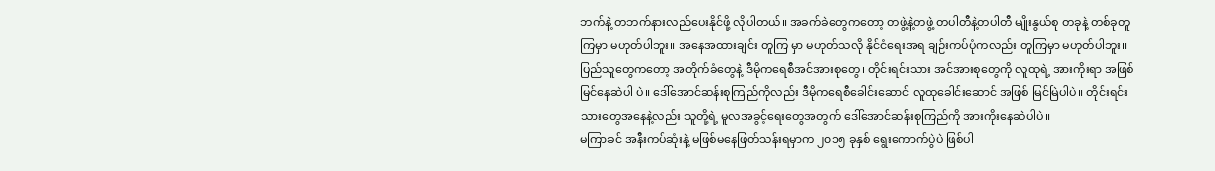ဘက်နဲ့ တဘက်နားလည်ပေးနိုင်ဖို့ လိုပါတယ်။ အခက်ခဲတွေကတော့ တဖွဲ့နဲ့တဖွဲ့ တပါတီနဲ့တပါတီ မျိုးနွယ်စု တခုနဲ့ တစ်ခုတူကြမှာ မဟုတ်ပါဘူး။ အနေအထားချင်း တူကြ မှာ မဟုတ်သလို နိုင်ငံရေးအရ ချဉ်းကပ်ပုံကလည်း တူကြမှာ မဟုတ်ပါဘူး။ ပြည်သူတွေကတော့ အတိုက်ခံတွေနဲ့ ဒီမိုကရေစီအင်အားစုတွေ၊ တိုင်းရင်းသား အင်အားစုတွေကို လူထုရဲ့ အားကိုးရာ အဖြစ် မြင်နေဆဲပါ ပဲ။ ဒေါ်အောင်ဆန်းစုကြည်ကိုလည်း ဒီမိုကရေစီခေါင်းဆောင် လူထုခေါင်းဆောင် အဖြစ် မြင်မြဲပါပဲ။ တိုင်းရင်းသားတွေအနေနဲ့လည်း သူတို့ရဲ့ မူလအခွင့်ရေးတွေအတွက် ဒေါ်အောင်ဆန်းစုကြည်ကို အားကိုးနေဆဲပါပဲ။
မကြာခင် အနီးကပ်ဆုံးနဲ့ မဖြစ်မနေဖြတ်သန်းရမှာက ၂၀၁၅ ခုနှစ် ရွေးကောက်ပွဲပဲ ဖြစ်ပါ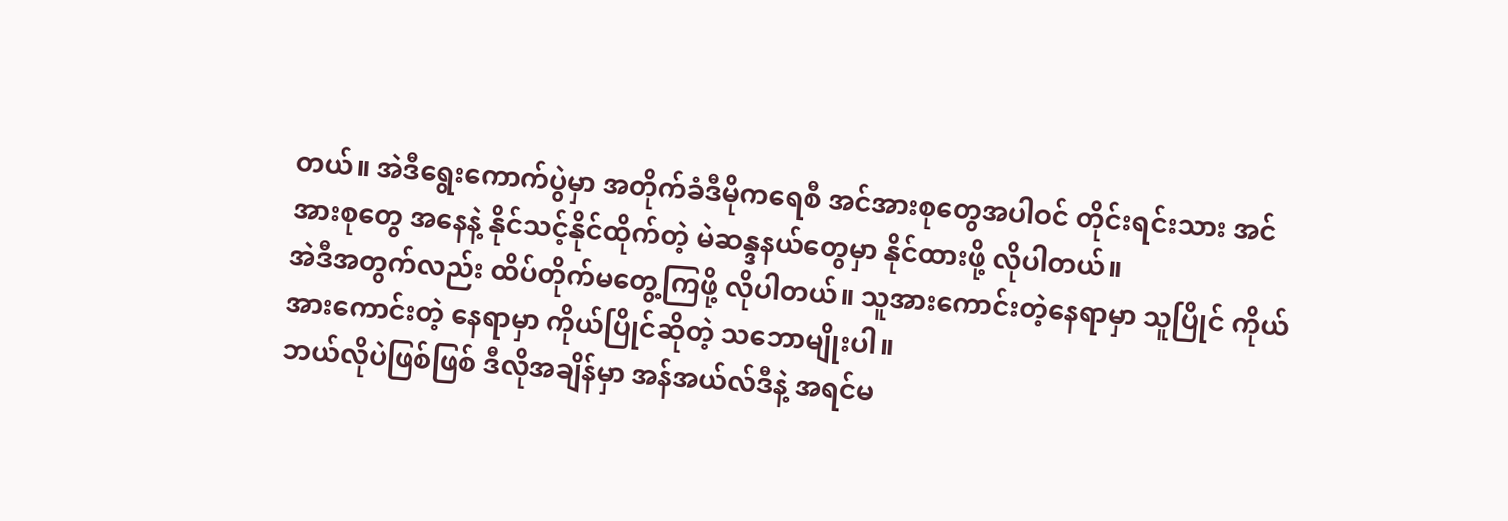တယ်။ အဲဒီရွေးကောက်ပွဲမှာ အတိုက်ခံဒီမိုကရေစီ အင်အားစုတွေအပါဝင် တိုင်းရင်းသား အင်အားစုတွေ အနေနဲ့ နိုင်သင့်နိုင်ထိုက်တဲ့ မဲဆန္ဒနယ်တွေမှာ နိုင်ထားဖို့ လိုပါတယ်။
အဲဒီအတွက်လည်း ထိပ်တိုက်မတွေ့ကြဖို့ လိုပါတယ်။ သူအားကောင်းတဲ့နေရာမှာ သူပြိုင် ကိုယ်အားကောင်းတဲ့ နေရာမှာ ကိုယ်ပြိုင်ဆိုတဲ့ သဘောမျိုးပါ။
ဘယ်လိုပဲဖြစ်ဖြစ် ဒီလိုအချိန်မှာ အန်အယ်လ်ဒီနဲ့ အရင်မ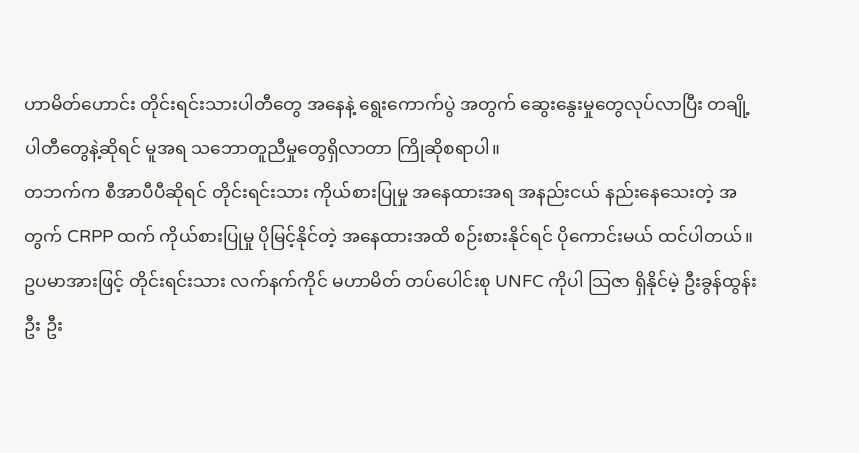ဟာမိတ်ဟောင်း တိုင်းရင်းသားပါတီတွေ အနေနဲ့ ရွေးကောက်ပွဲ အတွက် ဆွေးနွေးမှုတွေလုပ်လာပြီး တချို့ပါတီတွေနဲ့ဆိုရင် မူအရ သဘောတူညီမှုတွေရှိလာတာ ကြိုဆိုစရာပါ။
တဘက်က စီအာပီပီဆိုရင် တိုင်းရင်းသား ကိုယ်စားပြုမှု အနေထားအရ အနည်းငယ် နည်းနေသေးတဲ့ အတွက် CRPP ထက် ကိုယ်စားပြုမှု ပိုမြင့်နိုင်တဲ့ အနေထားအထိ စဉ်းစားနိုင်ရင် ပိုကောင်းမယ် ထင်ပါတယ်။ ဥပမာအားဖြင့် တိုင်းရင်းသား လက်နက်ကိုင် မဟာမိတ် တပ်ပေါင်းစု UNFC ကိုပါ သြဇာ ရှိနိုင်မဲ့ ဦးခွန်ထွန်းဦး ဦး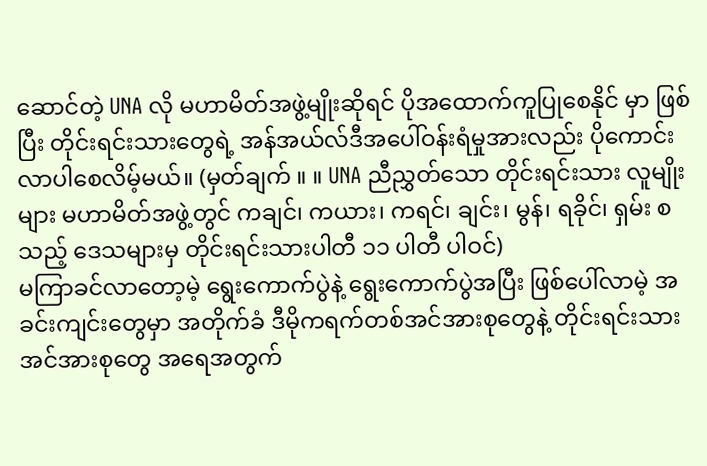ဆောင်တဲ့ UNA လို မဟာမိတ်အဖွဲ့မျိုးဆိုရင် ပိုအထောက်ကူပြုစေနိုင် မှာ ဖြစ်ပြီး တိုင်းရင်းသားတွေရဲ့ အန်အယ်လ်ဒီအပေါ်ဝန်းရံမှုအားလည်း ပိုကောင်းလာပါစေလိမ့်မယ်။ (မှတ်ချက် ။ ။ UNA ညီညွှတ်သော တိုင်းရင်းသား လူမျိုးများ မဟာမိတ်အဖွဲ့တွင် ကချင်၊ ကယား၊ ကရင်၊ ချင်း၊ မွန်၊ ရခိုင်၊ ရှမ်း စသည့် ဒေသများမှ တိုင်းရင်းသားပါတီ ၁၁ ပါတီ ပါဝင်)
မကြာခင်လာတော့မဲ့ ရွေးကောက်ပွဲနဲ့ ရွေးကောက်ပွဲအပြီး ဖြစ်ပေါ်လာမဲ့ အခင်းကျင်းတွေမှာ အတိုက်ခံ ဒီမိုကရက်တစ်အင်အားစုတွေနဲ့ တိုင်းရင်းသားအင်အားစုတွေ အရေအတွက်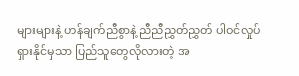များများနဲ့ ဟန်ချက်ညီစွာနဲ့ ညီညီညွှတ်ညွှတ် ပါဝင်လှုပ်ရှားနိုင်မှသာ ပြည်သူတွေလိုလားတဲ့ အ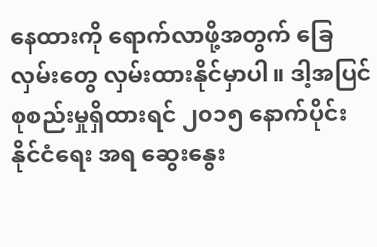နေထားကို ရောက်လာဖို့အတွက် ခြေလှမ်းတွေ လှမ်းထားနိုင်မှာပါ။ ဒါ့အပြင် စုစည်းမှုရှိထားရင် ၂၀၁၅ နောက်ပိုင်း နိုင်ငံရေး အရ ဆွေးနွေး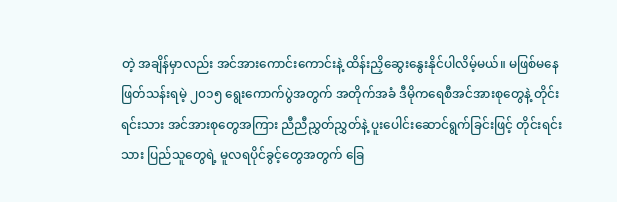တဲ့ အချိန်မှာလည်း အင်အားကောင်းကောင်းနဲ့ ထိန်းညှိဆွေးနွေးနိုင်ပါလိမ့်မယ်။ မဖြစ်မနေဖြတ်သန်းရမဲ့ ၂၀၁၅ ရွေးကောက်ပွဲအတွက် အတိုက်အခံ ဒီမိုကရေစီအင်အားစုတွေနဲ့ တိုင်းရင်းသား အင်အားစုတွေအကြား ညီညီညွှတ်ညွှတ်နဲ့ ပူးပေါင်းဆောင်ရွက်ခြင်းဖြင့် တိုင်းရင်းသား ပြည်သူတွေရဲ့ မူလရပိုင်ခွင့်တွေအတွက် ခြေ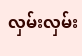လှမ်းလှမ်း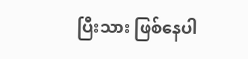ပြီးသား ဖြစ်နေပါ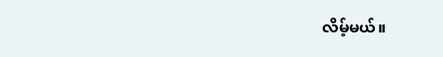လိမ့်မယ်။